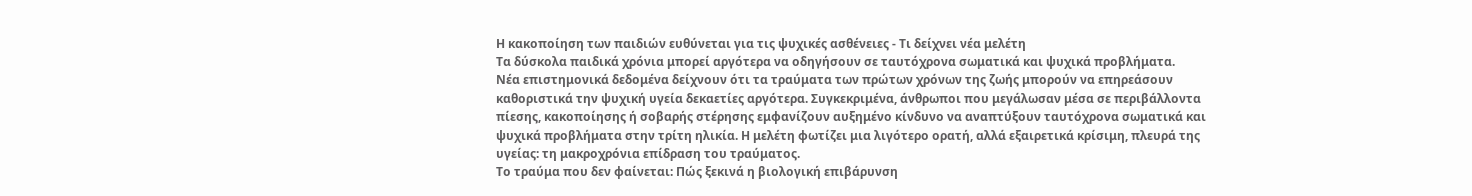Η κακοποίηση των παιδιών ευθύνεται για τις ψυχικές ασθένειες - Τι δείχνει νέα μελέτη
Τα δύσκολα παιδικά χρόνια μπορεί αργότερα να οδηγήσουν σε ταυτόχρονα σωματικά και ψυχικά προβλήματα.
Νέα επιστημονικά δεδομένα δείχνουν ότι τα τραύματα των πρώτων χρόνων της ζωής μπορούν να επηρεάσουν καθοριστικά την ψυχική υγεία δεκαετίες αργότερα. Συγκεκριμένα, άνθρωποι που μεγάλωσαν μέσα σε περιβάλλοντα πίεσης, κακοποίησης ή σοβαρής στέρησης εμφανίζουν αυξημένο κίνδυνο να αναπτύξουν ταυτόχρονα σωματικά και ψυχικά προβλήματα στην τρίτη ηλικία. Η μελέτη φωτίζει μια λιγότερο ορατή, αλλά εξαιρετικά κρίσιμη, πλευρά της υγείας: τη μακροχρόνια επίδραση του τραύματος.
Το τραύμα που δεν φαίνεται: Πώς ξεκινά η βιολογική επιβάρυνση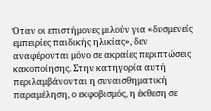Όταν οι επιστήμονες μιλούν για «δυσμενείς εμπειρίες παιδικής ηλικίας», δεν αναφέρονται μόνο σε ακραίες περιπτώσεις κακοποίησης. Στην κατηγορία αυτή περιλαμβάνονται η συναισθηματική παραμέληση, ο εκφοβισμός, η έκθεση σε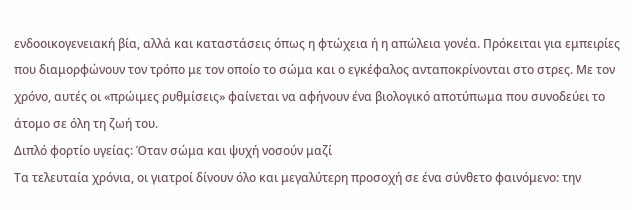ενδοοικογενειακή βία, αλλά και καταστάσεις όπως η φτώχεια ή η απώλεια γονέα. Πρόκειται για εμπειρίες που διαμορφώνουν τον τρόπο με τον οποίο το σώμα και ο εγκέφαλος ανταποκρίνονται στο στρες. Με τον χρόνο, αυτές οι «πρώιμες ρυθμίσεις» φαίνεται να αφήνουν ένα βιολογικό αποτύπωμα που συνοδεύει το άτομο σε όλη τη ζωή του.
Διπλό φορτίο υγείας: Όταν σώμα και ψυχή νοσούν μαζί
Τα τελευταία χρόνια, οι γιατροί δίνουν όλο και μεγαλύτερη προσοχή σε ένα σύνθετο φαινόμενο: την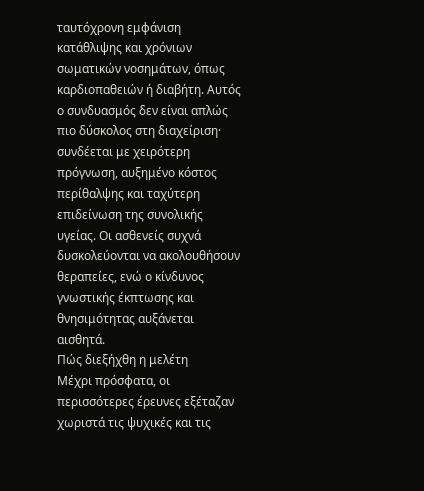ταυτόχρονη εμφάνιση κατάθλιψης και χρόνιων σωματικών νοσημάτων, όπως καρδιοπαθειών ή διαβήτη. Αυτός ο συνδυασμός δεν είναι απλώς πιο δύσκολος στη διαχείριση· συνδέεται με χειρότερη πρόγνωση, αυξημένο κόστος περίθαλψης και ταχύτερη επιδείνωση της συνολικής υγείας. Οι ασθενείς συχνά δυσκολεύονται να ακολουθήσουν θεραπείες, ενώ ο κίνδυνος γνωστικής έκπτωσης και θνησιμότητας αυξάνεται αισθητά.
Πώς διεξήχθη η μελέτη
Μέχρι πρόσφατα, οι περισσότερες έρευνες εξέταζαν χωριστά τις ψυχικές και τις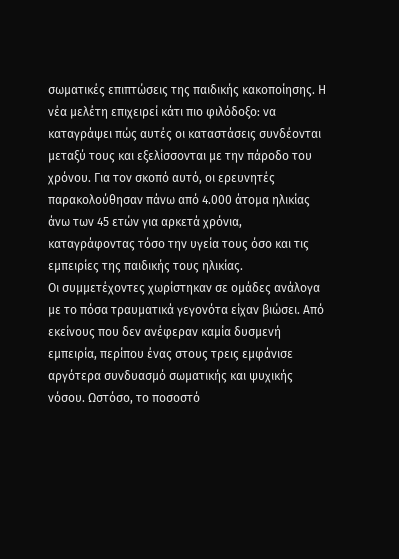σωματικές επιπτώσεις της παιδικής κακοποίησης. Η νέα μελέτη επιχειρεί κάτι πιο φιλόδοξο: να καταγράψει πώς αυτές οι καταστάσεις συνδέονται μεταξύ τους και εξελίσσονται με την πάροδο του χρόνου. Για τον σκοπό αυτό, οι ερευνητές παρακολούθησαν πάνω από 4.000 άτομα ηλικίας άνω των 45 ετών για αρκετά χρόνια, καταγράφοντας τόσο την υγεία τους όσο και τις εμπειρίες της παιδικής τους ηλικίας.
Οι συμμετέχοντες χωρίστηκαν σε ομάδες ανάλογα με το πόσα τραυματικά γεγονότα είχαν βιώσει. Από εκείνους που δεν ανέφεραν καμία δυσμενή εμπειρία, περίπου ένας στους τρεις εμφάνισε αργότερα συνδυασμό σωματικής και ψυχικής νόσου. Ωστόσο, το ποσοστό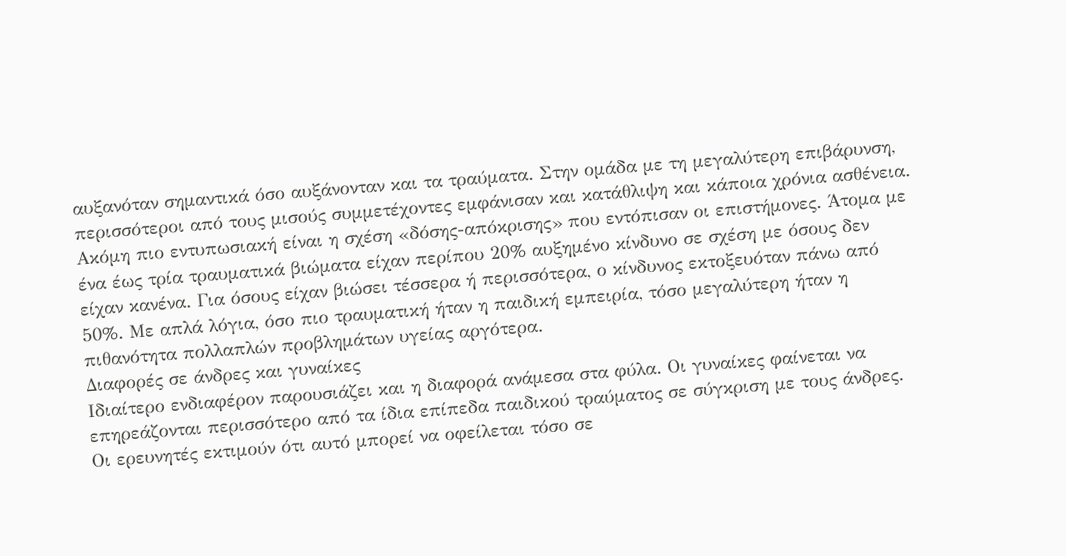αυξανόταν σημαντικά όσο αυξάνονταν και τα τραύματα. Στην ομάδα με τη μεγαλύτερη επιβάρυνση, περισσότεροι από τους μισούς συμμετέχοντες εμφάνισαν και κατάθλιψη και κάποια χρόνια ασθένεια.
Ακόμη πιο εντυπωσιακή είναι η σχέση «δόσης-απόκρισης» που εντόπισαν οι επιστήμονες. Άτομα με ένα έως τρία τραυματικά βιώματα είχαν περίπου 20% αυξημένο κίνδυνο σε σχέση με όσους δεν είχαν κανένα. Για όσους είχαν βιώσει τέσσερα ή περισσότερα, ο κίνδυνος εκτοξευόταν πάνω από 50%. Με απλά λόγια, όσο πιο τραυματική ήταν η παιδική εμπειρία, τόσο μεγαλύτερη ήταν η πιθανότητα πολλαπλών προβλημάτων υγείας αργότερα.
Διαφορές σε άνδρες και γυναίκες
Ιδιαίτερο ενδιαφέρον παρουσιάζει και η διαφορά ανάμεσα στα φύλα. Οι γυναίκες φαίνεται να επηρεάζονται περισσότερο από τα ίδια επίπεδα παιδικού τραύματος σε σύγκριση με τους άνδρες. Οι ερευνητές εκτιμούν ότι αυτό μπορεί να οφείλεται τόσο σε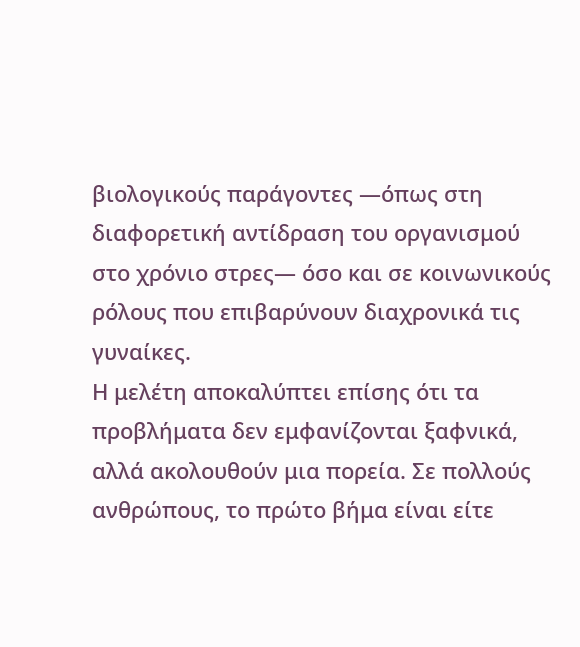βιολογικούς παράγοντες —όπως στη διαφορετική αντίδραση του οργανισμού στο χρόνιο στρες— όσο και σε κοινωνικούς ρόλους που επιβαρύνουν διαχρονικά τις γυναίκες.
Η μελέτη αποκαλύπτει επίσης ότι τα προβλήματα δεν εμφανίζονται ξαφνικά, αλλά ακολουθούν μια πορεία. Σε πολλούς ανθρώπους, το πρώτο βήμα είναι είτε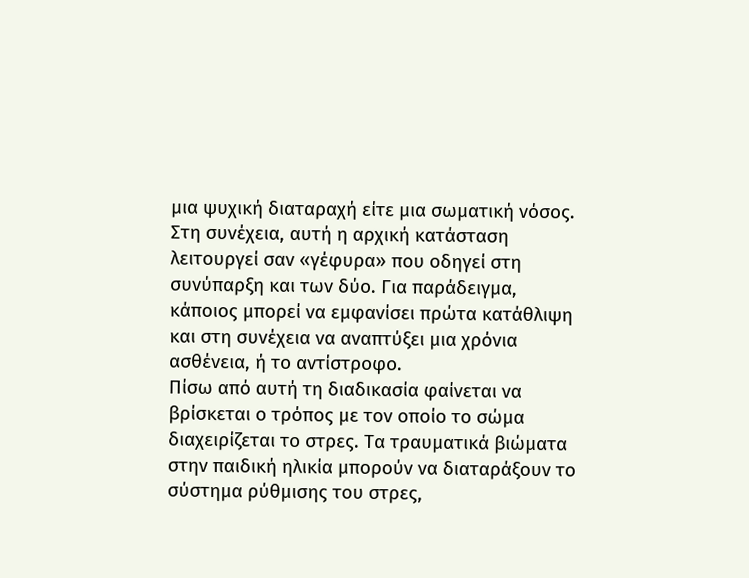μια ψυχική διαταραχή είτε μια σωματική νόσος. Στη συνέχεια, αυτή η αρχική κατάσταση λειτουργεί σαν «γέφυρα» που οδηγεί στη συνύπαρξη και των δύο. Για παράδειγμα, κάποιος μπορεί να εμφανίσει πρώτα κατάθλιψη και στη συνέχεια να αναπτύξει μια χρόνια ασθένεια, ή το αντίστροφο.
Πίσω από αυτή τη διαδικασία φαίνεται να βρίσκεται ο τρόπος με τον οποίο το σώμα διαχειρίζεται το στρες. Τα τραυματικά βιώματα στην παιδική ηλικία μπορούν να διαταράξουν το σύστημα ρύθμισης του στρες,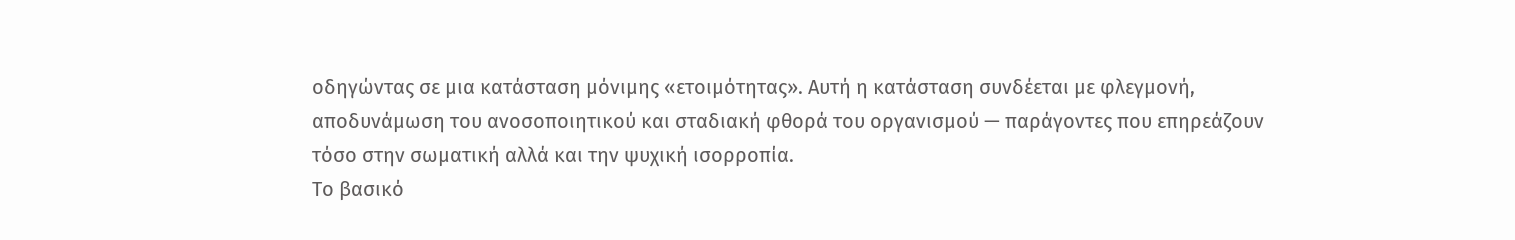οδηγώντας σε μια κατάσταση μόνιμης «ετοιμότητας». Αυτή η κατάσταση συνδέεται με φλεγμονή, αποδυνάμωση του ανοσοποιητικού και σταδιακή φθορά του οργανισμού — παράγοντες που επηρεάζουν τόσο στην σωματική αλλά και την ψυχική ισορροπία.
Το βασικό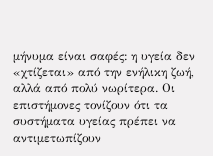μήνυμα είναι σαφές: η υγεία δεν «χτίζεται» από την ενήλικη ζωή, αλλά από πολύ νωρίτερα. Οι επιστήμονες τονίζουν ότι τα συστήματα υγείας πρέπει να αντιμετωπίζουν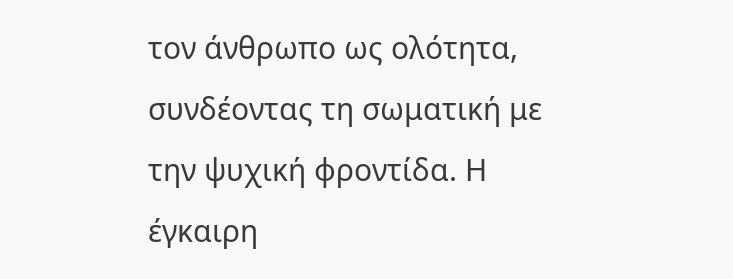τον άνθρωπο ως ολότητα, συνδέοντας τη σωματική με την ψυχική φροντίδα. Η έγκαιρη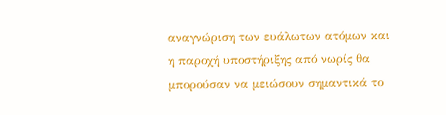αναγνώριση των ευάλωτων ατόμων και η παροχή υποστήριξης από νωρίς θα μπορούσαν να μειώσουν σημαντικά το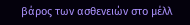βάρος των ασθενειών στο μέλλ